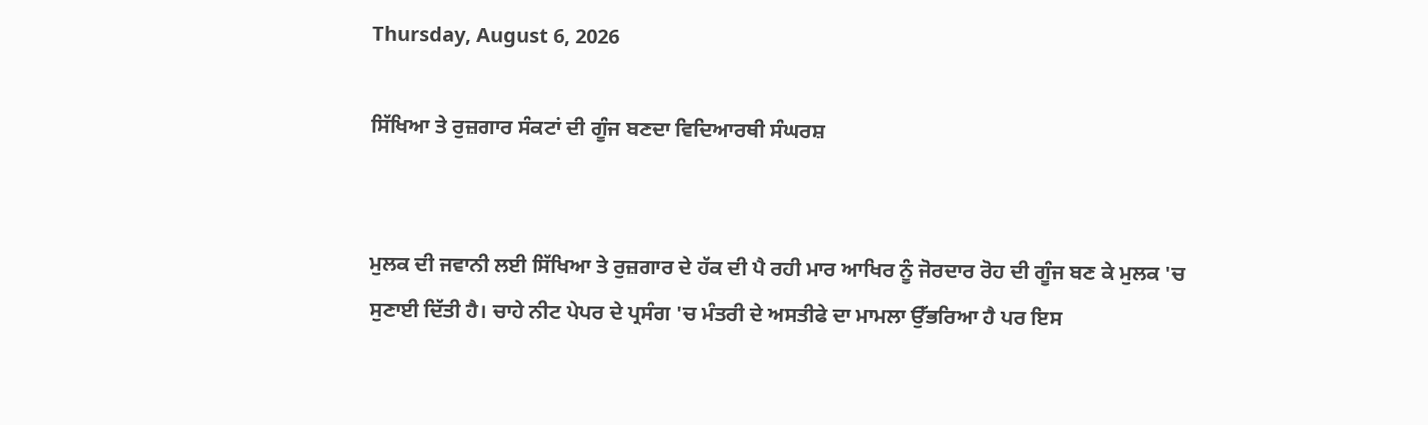Thursday, August 6, 2026

ਸਿੱਖਿਆ ਤੇ ਰੁਜ਼ਗਾਰ ਸੰਕਟਾਂ ਦੀ ਗੂੰਜ ਬਣਦਾ ਵਿਦਿਆਰਥੀ ਸੰਘਰਸ਼


ਮੁਲਕ ਦੀ ਜਵਾਨੀ ਲਈ ਸਿੱਖਿਆ ਤੇ ਰੁਜ਼ਗਾਰ ਦੇ ਹੱਕ ਦੀ ਪੈ ਰਹੀ ਮਾਰ ਆਖਿਰ ਨੂੰ ਜੋਰਦਾਰ ਰੋਹ ਦੀ ਗੂੰਜ ਬਣ ਕੇ ਮੁਲਕ 'ਚ ਸੁਣਾਈ ਦਿੱਤੀ ਹੈ। ਚਾਹੇ ਨੀਟ ਪੇਪਰ ਦੇ ਪ੍ਰਸੰਗ 'ਚ ਮੰਤਰੀ ਦੇ ਅਸਤੀਫੇ ਦਾ ਮਾਮਲਾ ਉੱਭਰਿਆ ਹੈ ਪਰ ਇਸ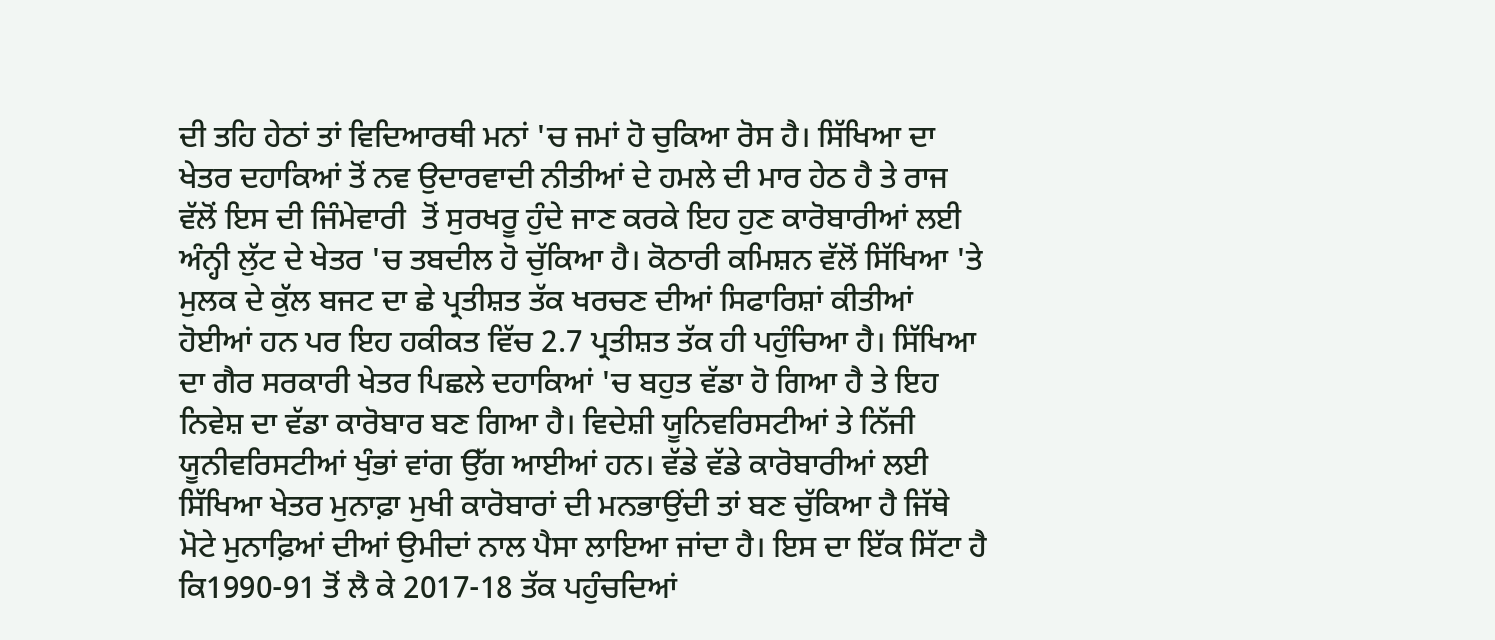ਦੀ ਤਹਿ ਹੇਠਾਂ ਤਾਂ ਵਿਦਿਆਰਥੀ ਮਨਾਂ 'ਚ ਜਮਾਂ ਹੋ ਚੁਕਿਆ ਰੋਸ ਹੈ। ਸਿੱਖਿਆ ਦਾ ਖੇਤਰ ਦਹਾਕਿਆਂ ਤੋਂ ਨਵ ਉਦਾਰਵਾਦੀ ਨੀਤੀਆਂ ਦੇ ਹਮਲੇ ਦੀ ਮਾਰ ਹੇਠ ਹੈ ਤੇ ਰਾਜ ਵੱਲੋਂ ਇਸ ਦੀ ਜਿੰਮੇਵਾਰੀ  ਤੋਂ ਸੁਰਖਰੂ ਹੁੰਦੇ ਜਾਣ ਕਰਕੇ ਇਹ ਹੁਣ ਕਾਰੋਬਾਰੀਆਂ ਲਈ ਅੰਨ੍ਹੀ ਲੁੱਟ ਦੇ ਖੇਤਰ 'ਚ ਤਬਦੀਲ ਹੋ ਚੁੱਕਿਆ ਹੈ। ਕੋਠਾਰੀ ਕਮਿਸ਼ਨ ਵੱਲੋਂ ਸਿੱਖਿਆ 'ਤੇ ਮੁਲਕ ਦੇ ਕੁੱਲ ਬਜਟ ਦਾ ਛੇ ਪ੍ਰਤੀਸ਼ਤ ਤੱਕ ਖਰਚਣ ਦੀਆਂ ਸਿਫਾਰਿਸ਼ਾਂ ਕੀਤੀਆਂ ਹੋਈਆਂ ਹਨ ਪਰ ਇਹ ਹਕੀਕਤ ਵਿੱਚ 2.7 ਪ੍ਰਤੀਸ਼ਤ ਤੱਕ ਹੀ ਪਹੁੰਚਿਆ ਹੈ। ਸਿੱਖਿਆ ਦਾ ਗੈਰ ਸਰਕਾਰੀ ਖੇਤਰ ਪਿਛਲੇ ਦਹਾਕਿਆਂ 'ਚ ਬਹੁਤ ਵੱਡਾ ਹੋ ਗਿਆ ਹੈ ਤੇ ਇਹ ਨਿਵੇਸ਼ ਦਾ ਵੱਡਾ ਕਾਰੋਬਾਰ ਬਣ ਗਿਆ ਹੈ। ਵਿਦੇਸ਼ੀ ਯੂਨਿਵਰਿਸਟੀਆਂ ਤੇ ਨਿੱਜੀ ਯੂਨੀਵਰਿਸਟੀਆਂ ਖੁੰਭਾਂ ਵਾਂਗ ਉੱਗ ਆਈਆਂ ਹਨ। ਵੱਡੇ ਵੱਡੇ ਕਾਰੋਬਾਰੀਆਂ ਲਈ ਸਿੱਖਿਆ ਖੇਤਰ ਮੁਨਾਫ਼ਾ ਮੁਖੀ ਕਾਰੋਬਾਰਾਂ ਦੀ ਮਨਭਾਉਂਦੀ ਤਾਂ ਬਣ ਚੁੱਕਿਆ ਹੈ ਜਿੱਥੇ ਮੋਟੇ ਮੁਨਾਫ਼ਿਆਂ ਦੀਆਂ ਉਮੀਦਾਂ ਨਾਲ ਪੈਸਾ ਲਾਇਆ ਜਾਂਦਾ ਹੈ। ਇਸ ਦਾ ਇੱਕ ਸਿੱਟਾ ਹੈ ਕਿ1990-91 ਤੋਂ ਲੈ ਕੇ 2017-18 ਤੱਕ ਪਹੁੰਚਦਿਆਂ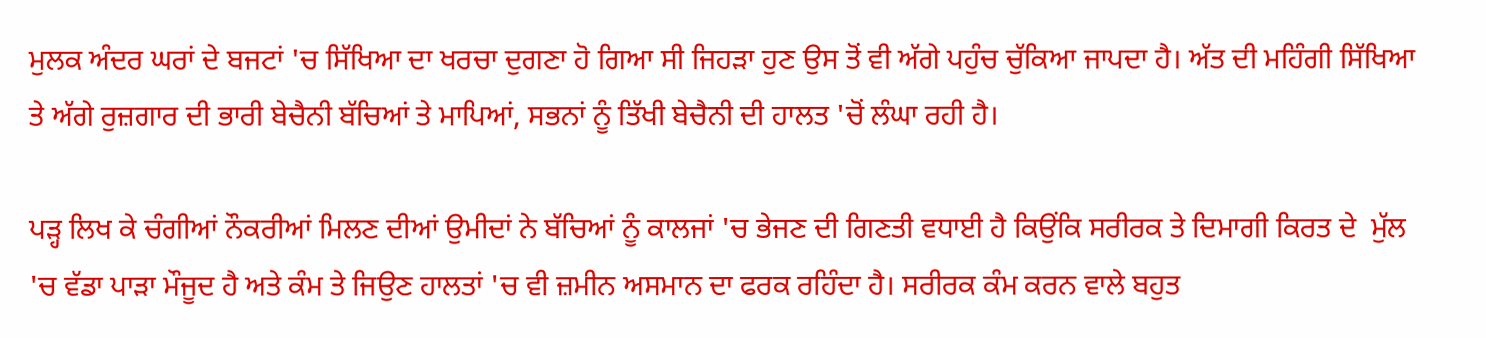ਮੁਲਕ ਅੰਦਰ ਘਰਾਂ ਦੇ ਬਜਟਾਂ 'ਚ ਸਿੱਖਿਆ ਦਾ ਖਰਚਾ ਦੁਗਣਾ ਹੋ ਗਿਆ ਸੀ ਜਿਹੜਾ ਹੁਣ ਉਸ ਤੋਂ ਵੀ ਅੱਗੇ ਪਹੁੰਚ ਚੁੱਕਿਆ ਜਾਪਦਾ ਹੈ। ਅੱਤ ਦੀ ਮਹਿੰਗੀ ਸਿੱਖਿਆ ਤੇ ਅੱਗੇ ਰੁਜ਼ਗਾਰ ਦੀ ਭਾਰੀ ਬੇਚੈਨੀ ਬੱਚਿਆਂ ਤੇ ਮਾਪਿਆਂ, ਸਭਨਾਂ ਨੂੰ ਤਿੱਖੀ ਬੇਚੈਨੀ ਦੀ ਹਾਲਤ 'ਚੋਂ ਲੰਘਾ ਰਹੀ ਹੈ।

ਪੜ੍ਹ ਲਿਖ ਕੇ ਚੰਗੀਆਂ ਨੌਕਰੀਆਂ ਮਿਲਣ ਦੀਆਂ ਉਮੀਦਾਂ ਨੇ ਬੱਚਿਆਂ ਨੂੰ ਕਾਲਜਾਂ 'ਚ ਭੇਜਣ ਦੀ ਗਿਣਤੀ ਵਧਾਈ ਹੈ ਕਿਉਂਕਿ ਸਰੀਰਕ ਤੇ ਦਿਮਾਗੀ ਕਿਰਤ ਦੇ  ਮੁੱਲ 'ਚ ਵੱਡਾ ਪਾੜਾ ਮੌਜੂਦ ਹੈ ਅਤੇ ਕੰਮ ਤੇ ਜਿਉਣ ਹਾਲਤਾਂ 'ਚ ਵੀ ਜ਼ਮੀਨ ਅਸਮਾਨ ਦਾ ਫਰਕ ਰਹਿੰਦਾ ਹੈ। ਸਰੀਰਕ ਕੰਮ ਕਰਨ ਵਾਲੇ ਬਹੁਤ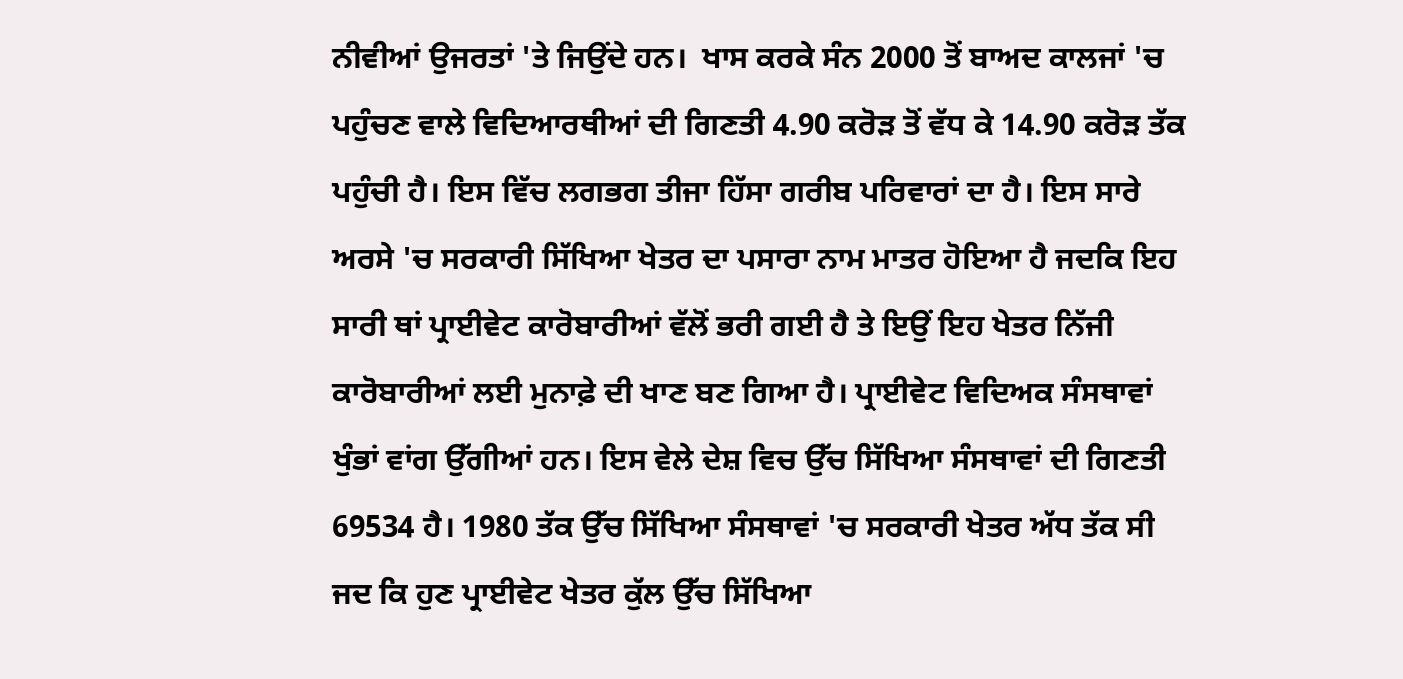ਨੀਵੀਆਂ ਉਜਰਤਾਂ 'ਤੇ ਜਿਉਂਦੇ ਹਨ।  ਖਾਸ ਕਰਕੇ ਸੰਨ 2000 ਤੋਂ ਬਾਅਦ ਕਾਲਜਾਂ 'ਚ ਪਹੁੰਚਣ ਵਾਲੇ ਵਿਦਿਆਰਥੀਆਂ ਦੀ ਗਿਣਤੀ 4.90 ਕਰੋੜ ਤੋਂ ਵੱਧ ਕੇ 14.90 ਕਰੋੜ ਤੱਕ ਪਹੁੰਚੀ ਹੈ। ਇਸ ਵਿੱਚ ਲਗਭਗ ਤੀਜਾ ਹਿੱਸਾ ਗਰੀਬ ਪਰਿਵਾਰਾਂ ਦਾ ਹੈ। ਇਸ ਸਾਰੇ ਅਰਸੇ 'ਚ ਸਰਕਾਰੀ ਸਿੱਖਿਆ ਖੇਤਰ ਦਾ ਪਸਾਰਾ ਨਾਮ ਮਾਤਰ ਹੋਇਆ ਹੈ ਜਦਕਿ ਇਹ ਸਾਰੀ ਥਾਂ ਪ੍ਰਾਈਵੇਟ ਕਾਰੋਬਾਰੀਆਂ ਵੱਲੋਂ ਭਰੀ ਗਈ ਹੈ ਤੇ ਇਉਂ ਇਹ ਖੇਤਰ ਨਿੱਜੀ ਕਾਰੋਬਾਰੀਆਂ ਲਈ ਮੁਨਾਫ਼ੇ ਦੀ ਖਾਣ ਬਣ ਗਿਆ ਹੈ। ਪ੍ਰਾਈਵੇਟ ਵਿਦਿਅਕ ਸੰਸਥਾਵਾਂ ਖੁੰਭਾਂ ਵਾਂਗ ਉੱਗੀਆਂ ਹਨ। ਇਸ ਵੇਲੇ ਦੇਸ਼ ਵਿਚ ਉੱਚ ਸਿੱਖਿਆ ਸੰਸਥਾਵਾਂ ਦੀ ਗਿਣਤੀ 69534 ਹੈ। 1980 ਤੱਕ ਉੱਚ ਸਿੱਖਿਆ ਸੰਸਥਾਵਾਂ 'ਚ ਸਰਕਾਰੀ ਖੇਤਰ ਅੱਧ ਤੱਕ ਸੀ ਜਦ ਕਿ ਹੁਣ ਪ੍ਰਾਈਵੇਟ ਖੇਤਰ ਕੁੱਲ ਉੱਚ ਸਿੱਖਿਆ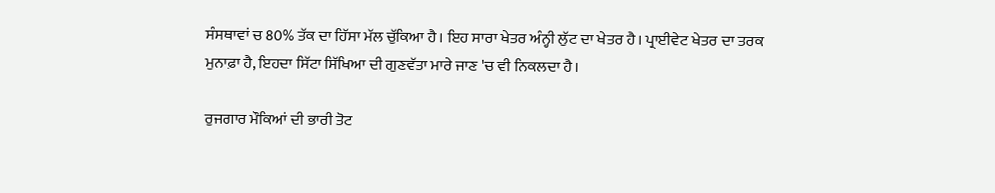ਸੰਸਥਾਵਾਂ ਚ 80% ਤੱਕ ਦਾ ਹਿੱਸਾ ਮੱਲ ਚੁੱਕਿਆ ਹੈ। ਇਹ ਸਾਰਾ ਖੇਤਰ ਅੰਨ੍ਹੀ ਲੁੱਟ ਦਾ ਖੇਤਰ ਹੈ। ਪ੍ਰਾਈਵੇਟ ਖੇਤਰ ਦਾ ਤਰਕ ਮੁਨਾਫ਼ਾ ਹੈ, ਇਹਦਾ ਸਿੱਟਾ ਸਿੱਖਿਆ ਦੀ ਗੁਣਵੱਤਾ ਮਾਰੇ ਜਾਣ 'ਚ ਵੀ ਨਿਕਲਦਾ ਹੈ।

ਰੁਜਗਾਰ ਮੌਕਿਆਂ ਦੀ ਭਾਰੀ ਤੋਟ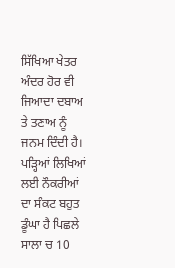ਸਿੱਖਿਆ ਖੇਤਰ ਅੰਦਰ ਹੋਰ ਵੀ ਜਿਆਦਾ ਦਬਾਅ ਤੇ ਤਣਾਅ ਨੂੰ ਜਨਮ ਦਿੰਦੀ ਹੈ। ਪੜ੍ਹਿਆਂ ਲਿਖਿਆਂ ਲਈ ਨੌਕਰੀਆਂ ਦਾ ਸੰਕਟ ਬਹੁਤ ਡੂੰਘਾ ਹੈ ਪਿਛਲੇ ਸਾਲਾ ਚ 10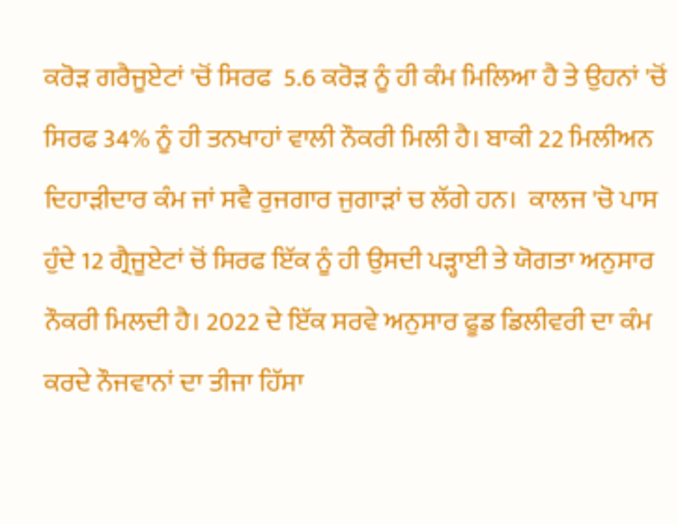ਕਰੋੜ ਗਰੈਜੂਏਟਾਂ 'ਚੋਂ ਸਿਰਫ  5.6 ਕਰੋੜ ਨੂੰ ਹੀ ਕੰਮ ਮਿਲਿਆ ਹੈ ਤੇ ਉਹਨਾਂ 'ਚੋਂ ਸਿਰਫ 34% ਨੂੰ ਹੀ ਤਨਖਾਹਾਂ ਵਾਲੀ ਨੌਕਰੀ ਮਿਲੀ ਹੈ। ਬਾਕੀ 22 ਮਿਲੀਅਨ ਦਿਹਾੜੀਦਾਰ ਕੰਮ ਜਾਂ ਸਵੈ ਰੁਜਗਾਰ ਜੁਗਾੜਾਂ ਚ ਲੱਗੇ ਹਨ।  ਕਾਲਜ 'ਚੋ ਪਾਸ ਹੁੰਦੇ 12 ਗ੍ਰੈਜੂਏਟਾਂ ਚੋਂ ਸਿਰਫ ਇੱਕ ਨੂੰ ਹੀ ਉਸਦੀ ਪੜ੍ਹਾਈ ਤੇ ਯੋਗਤਾ ਅਨੁਸਾਰ ਨੌਕਰੀ ਮਿਲਦੀ ਹੈ। 2022 ਦੇ ਇੱਕ ਸਰਵੇ ਅਨੁਸਾਰ ਫੂਡ ਡਿਲੀਵਰੀ ਦਾ ਕੰਮ ਕਰਦੇ ਨੌਜਵਾਨਾਂ ਦਾ ਤੀਜਾ ਹਿੱਸਾ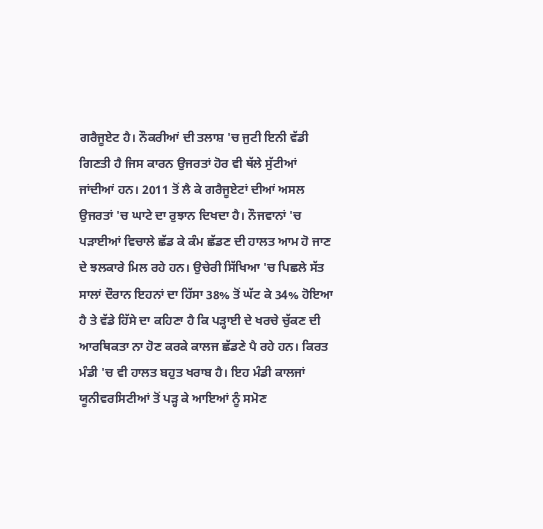ਗਰੈਜੂਏਟ ਹੈ। ਨੌਕਰੀਆਂ ਦੀ ਤਲਾਸ਼ 'ਚ ਜੁਟੀ ਇਨੀ ਵੱਡੀ ਗਿਣਤੀ ਹੈ ਜਿਸ ਕਾਰਨ ਉਜਰਤਾਂ ਹੋਰ ਵੀ ਥੱਲੇ ਸੁੱਟੀਆਂ ਜਾਂਦੀਆਂ ਹਨ। 2011 ਤੋਂ ਲੈ ਕੇ ਗਰੈਜੂਏਟਾਂ ਦੀਆਂ ਅਸਲ ਉਜਰਤਾਂ 'ਚ ਘਾਟੇ ਦਾ ਰੁਝਾਨ ਦਿਖਦਾ ਹੈ। ਨੌਜਵਾਨਾਂ 'ਚ ਪੜਾਈਆਂ ਵਿਚਾਲੇ ਛੱਡ ਕੇ ਕੰਮ ਛੱਡਣ ਦੀ ਹਾਲਤ ਆਮ ਹੋ ਜਾਣ ਦੇ ਝਲਕਾਰੇ ਮਿਲ ਰਹੇ ਹਨ। ਉਚੇਰੀ ਸਿੱਖਿਆ 'ਚ ਪਿਛਲੇ ਸੱਤ ਸਾਲਾਂ ਦੌਰਾਨ ਇਹਨਾਂ ਦਾ ਹਿੱਸਾ 38% ਤੋਂ ਘੱਟ ਕੇ 34% ਹੋਇਆ ਹੈ ਤੇ ਵੱਡੇ ਹਿੱਸੇ ਦਾ ਕਹਿਣਾ ਹੈ ਕਿ ਪੜ੍ਹਾਈ ਦੇ ਖਰਚੇ ਚੁੱਕਣ ਦੀ ਆਰਥਿਕਤਾ ਨਾ ਹੋਣ ਕਰਕੇ ਕਾਲਜ ਛੱਡਣੇ ਪੈ ਰਹੇ ਹਨ। ਕਿਰਤ ਮੰਡੀ 'ਚ ਵੀ ਹਾਲਤ ਬਹੁਤ ਖਰਾਬ ਹੈ। ਇਹ ਮੰਡੀ ਕਾਲਜਾਂ ਯੂਨੀਵਰਸਿਟੀਆਂ ਤੋਂ ਪੜ੍ਹ ਕੇ ਆਇਆਂ ਨੂੰ ਸਮੋਣ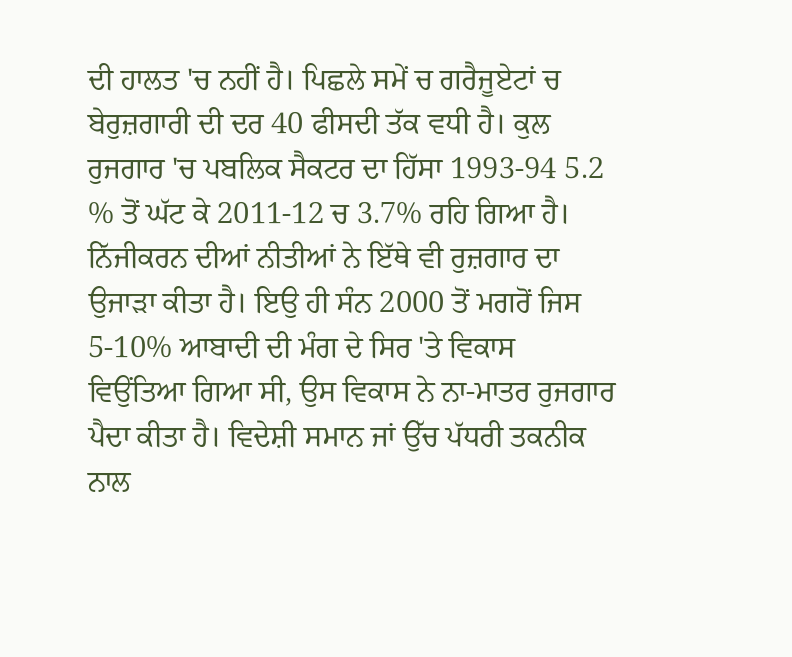ਦੀ ਹਾਲਤ 'ਚ ਨਹੀਂ ਹੈ। ਪਿਛਲੇ ਸਮੇਂ ਚ ਗਰੈਜੂਏਟਾਂ ਚ ਬੇਰੁਜ਼ਗਾਰੀ ਦੀ ਦਰ 40 ਫੀਸਦੀ ਤੱਕ ਵਧੀ ਹੈ। ਕੁਲ ਰੁਜਗਾਰ 'ਚ ਪਬਲਿਕ ਸੈਕਟਰ ਦਾ ਹਿੱਸਾ 1993-94 5.2 % ਤੋਂ ਘੱਟ ਕੇ 2011-12 ਚ 3.7% ਰਹਿ ਗਿਆ ਹੈ। ਨਿੱਜੀਕਰਨ ਦੀਆਂ ਨੀਤੀਆਂ ਨੇ ਇੱਥੇ ਵੀ ਰੁਜ਼ਗਾਰ ਦਾ ਉਜਾੜਾ ਕੀਤਾ ਹੈ। ਇਉ ਹੀ ਸੰਨ 2000 ਤੋਂ ਮਗਰੋਂ ਜਿਸ 5-10% ਆਬਾਦੀ ਦੀ ਮੰਗ ਦੇ ਸਿਰ 'ਤੇ ਵਿਕਾਸ ਵਿਉਂਤਿਆ ਗਿਆ ਸੀ, ਉਸ ਵਿਕਾਸ ਨੇ ਨਾ-ਮਾਤਰ ਰੁਜਗਾਰ ਪੈਦਾ ਕੀਤਾ ਹੈ। ਵਿਦੇਸ਼ੀ ਸਮਾਨ ਜਾਂ ਉੱਚ ਪੱਧਰੀ ਤਕਨੀਕ ਨਾਲ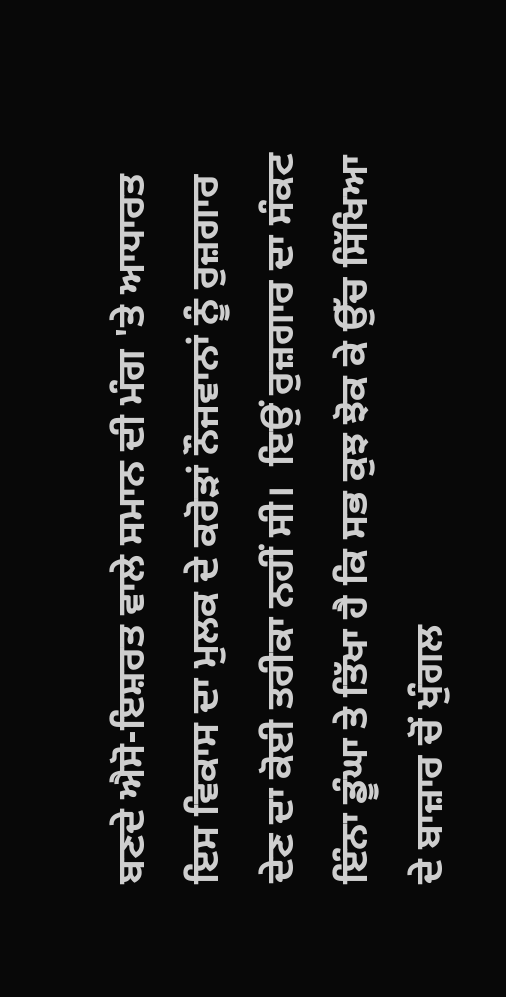ਬਣਦੇ ਐਸੋ-ਇਸ਼ਰਤ ਵਾਲੇ ਸਮਾਨ ਦੀ ਮੰਗ 'ਤੇ ਆਧਾਰਤ ਇਸ ਵਿਕਾਸ ਦਾ ਮੁਲਕ ਦੇ ਕਰੋੜਾਂ ਨੌਜਵਾਨਾਂ ਨੂੰ ਰੁਜ਼ਗਾਰ ਦੇਣ ਦਾ ਕੋਈ ਤਰੀਕਾ ਨਹੀਂ ਸੀ।  ਇਉਂ ਰੁਜ਼ਗਾਰ ਦਾ ਸੰਕਟ ਇੰਨਾ ਡੂੰਘਾ ਤੇ ਤਿੱਖਾ ਹੈ ਕਿ ਸਭ ਕੁਝ ਝੋਕ ਕੇ ਉੱਚ ਸਿੱਖਿਆ ਦੇ ਬਾਜ਼ਾਰ ਚੋਂ ਖੁੰਗਲ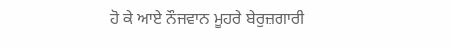ਹੋ ਕੇ ਆਏ ਨੌਜਵਾਨ ਮੂਹਰੇ ਬੇਰੁਜ਼ਗਾਰੀ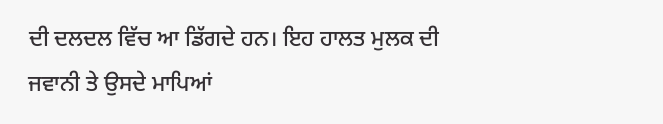ਦੀ ਦਲਦਲ ਵਿੱਚ ਆ ਡਿੱਗਦੇ ਹਨ। ਇਹ ਹਾਲਤ ਮੁਲਕ ਦੀ ਜਵਾਨੀ ਤੇ ਉਸਦੇ ਮਾਪਿਆਂ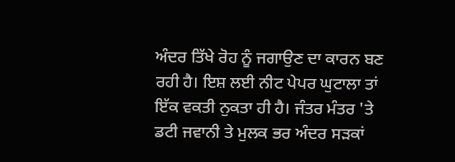ਅੰਦਰ ਤਿੱਖੇ ਰੋਹ ਨੂੰ ਜਗਾਉਣ ਦਾ ਕਾਰਨ ਬਣ ਰਹੀ ਹੈ। ਇਸ਼ ਲਈ ਨੀਟ ਪੇਪਰ ਘੁਟਾਲਾ ਤਾਂ ਇੱਕ ਵਕਤੀ ਨੁਕਤਾ ਹੀ ਹੈ। ਜੰਤਰ ਮੰਤਰ 'ਤੇ ਡਟੀ ਜਵਾਨੀ ਤੇ ਮੁਲਕ ਭਰ ਅੰਦਰ ਸੜਕਾਂ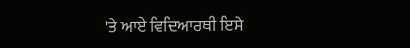'ਤੇ ਆਏ ਵਿਦਿਆਰਥੀ ਇਸੇ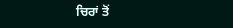ਚਿਰਾਂ ਤੋਂ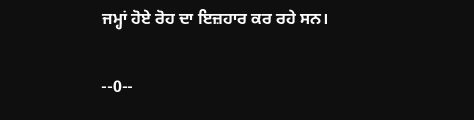ਜਮ੍ਹਾਂ ਹੋਏ ਰੋਹ ਦਾ ਇਜ਼ਹਾਰ ਕਰ ਰਹੇ ਸਨ।

--0--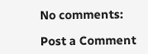No comments:

Post a Comment